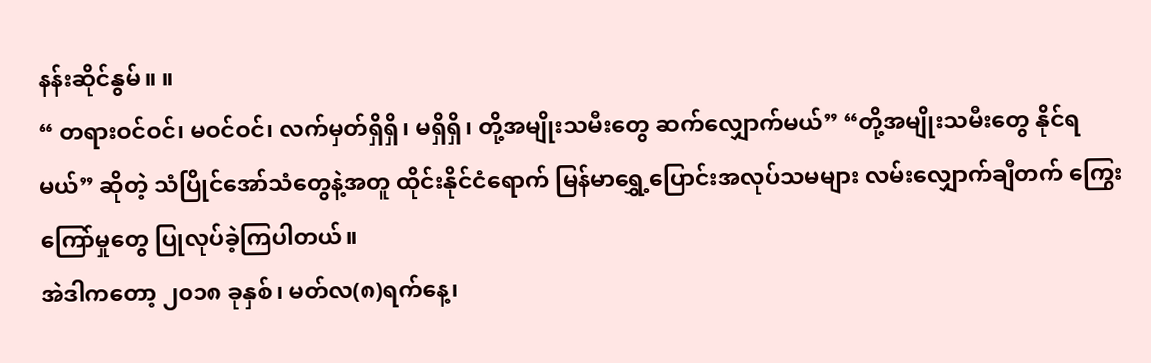နန်းဆိုင်နွမ်။ ။
“ တရားဝင်ဝင်၊ မဝင်ဝင်၊ လက်မှတ်ရှိရှိ၊ မရှိရှိ၊ တို့အမျိုးသမီးတွေ ဆက်လျှောက်မယ်” “တို့အမျိုးသမီးတွေ နိုင်ရ မယ်” ဆိုတဲ့ သံပြိုင်အော်သံတွေနဲ့အတူ ထိုင်းနိုင်ငံရောက် မြန်မာရွှေ့ပြောင်းအလုပ်သမများ လမ်းလျှောက်ချီတက် ကြွေးကြော်မှုတွေ ပြုလုပ်ခဲ့ကြပါတယ်။
အဲဒါကတော့ ၂၀၁၈ ခုနှစ်၊ မတ်လ(၈)ရက်နေ့၊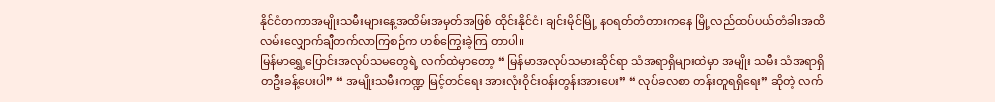နိုင်ငံတကာအမျိုးသမီးများနေ့အထိမ်းအမှတ်အဖြစ် ထိုင်းနိုင်ငံ၊ ချင်းမိုင်မြို့ နဝရတ်တံတားကနေ မြို့လည်ထပ်ပယ်တံခါးအထိ လမ်းလျှောက်ချီတက်လာကြစဉ်က ဟစ်ကြွေးခဲ့ကြ တာပါ။
မြန်မာရွှေ့ပြောင်းအလုပ်သမတွေရဲ့ လက်ထဲမှာတော့ “ မြန်မာအလုပ်သမားဆိုင်ရာ သံအရာရှိများထဲမှာ အမျိုး သမီး သံအရာရှိတဦးခန့်ပေးပါ” “ အမျိုးသမီးကဏ္ဍ မြင့်တင်ရေး အားလုံးဝိုင်းဝန်းတွန်းအားပေး” “ လုပ်ခလစာ တန်းတူရရှိရေး” ဆိုတဲ့ လက်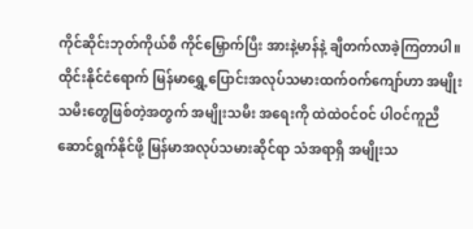ကိုင်ဆိုင်းဘုတ်ကိုယ်စီ ကိုင်မြှောက်ပြီး အားနဲ့မာန်နဲ့ ချီတက်လာခဲ့ကြတာပါ။
ထိုင်းနိုင်ငံရောက် မြန်မာရွှေ့ပြောင်းအလုပ်သမားထက်ဝက်ကျော်ဟာ အမျိုးသမီးတွေဖြစ်တဲ့အတွက် အမျိုးသမီး အရေးကို ထဲထဲဝင်ဝင် ပါဝင်ကူညီဆောင်ရွက်နိုင်ဖို့ မြန်မာအလုပ်သမားဆိုင်ရာ သံအရာရှိ အမျိုးသ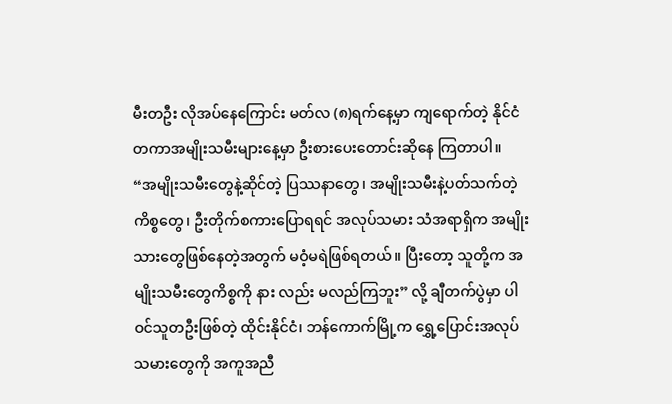မီးတဦး လိုအပ်နေကြောင်း မတ်လ (၈)ရက်နေ့မှာ ကျရောက်တဲ့ နိုင်ငံတကာအမျိုးသမီးများနေ့မှာ ဦးစားပေးတောင်းဆိုနေ ကြတာပါ။
“အမျိုးသမီးတွေနဲ့ဆိုင်တဲ့ ပြဿနာတွေ၊ အမျိုးသမီးနဲ့ပတ်သက်တဲ့ကိစ္စတွေ၊ ဦးတိုက်စကားပြောရရင် အလုပ်သမား သံအရာရှိက အမျိုးသားတွေဖြစ်နေတဲ့အတွက် မဝံ့မရဲဖြစ်ရတယ်။ ပြီးတော့ သူတို့က အမျိုးသမီးတွေကိစ္စကို နား လည်း မလည်ကြဘူး” လို့ ချီတက်ပွဲမှာ ပါဝင်သူတဦးဖြစ်တဲ့ ထိုင်းနိုင်ငံ၊ ဘန်ကောက်မြို့က ရွှေ့ပြောင်းအလုပ် သမားတွေကို အကူအညီ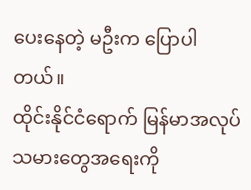ပေးနေတဲ့ မဦးက ပြောပါတယ်။
ထိုင်းနိုင်ငံရောက် မြန်မာအလုပ်သမားတွေအရေးကို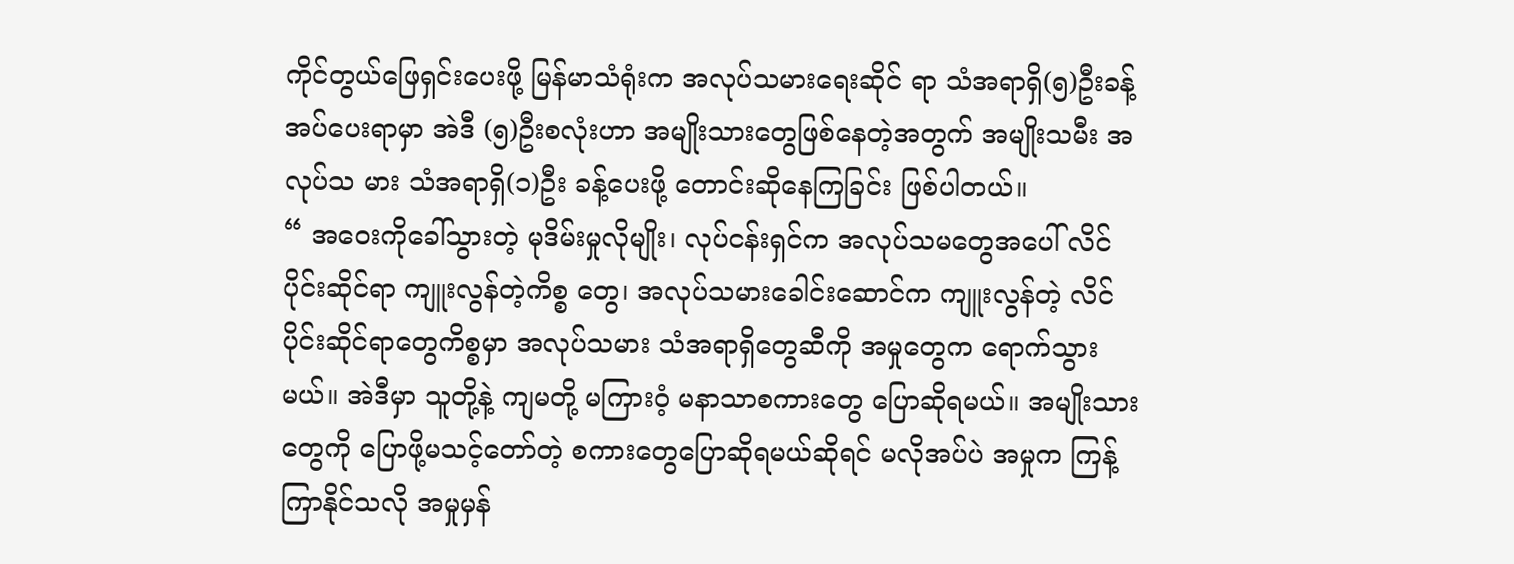ကိုင်တွယ်ဖြေရှင်းပေးဖို့ မြန်မာသံရုံးက အလုပ်သမားရေးဆိုင် ရာ သံအရာရှိ(၅)ဦးခန့်အပ်ပေးရာမှာ အဲဒီ (၅)ဦးစလုံးဟာ အမျိုးသားတွေဖြစ်နေတဲ့အတွက် အမျိုးသမီး အလုပ်သ မား သံအရာရှိ(၁)ဦး ခန့်ပေးဖို့ တောင်းဆိုနေကြခြင်း ဖြစ်ပါတယ်။
“ အဝေးကိုခေါ်သွားတဲ့ မုဒိမ်းမှုလိုမျိုး၊ လုပ်ငန်းရှင်က အလုပ်သမတွေအပေါ် လိင်ပိုင်းဆိုင်ရာ ကျူးလွန်တဲ့ကိစ္စ တွေ၊ အလုပ်သမားခေါင်းဆောင်က ကျူးလွန်တဲ့ လိင်ပိုင်းဆိုင်ရာတွေကိစ္စမှာ အလုပ်သမား သံအရာရှိတွေဆီကို အမှုတွေက ရောက်သွားမယ်။ အဲဒီမှာ သူတို့နဲ့ ကျမတို့ မကြားဝံ့ မနာသာစကားတွေ ပြောဆိုရမယ်။ အမျိုးသား တွေကို ပြောဖို့မသင့်တော်တဲ့ စကားတွေပြောဆိုရမယ်ဆိုရင် မလိုအပ်ပဲ အမှုက ကြန့်ကြာနိုင်သလို အမှုမှန်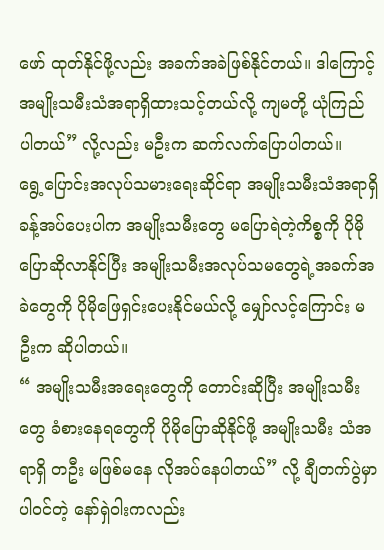ဖော် ထုတ်နိုင်ဖို့လည်း အခက်အခဲဖြစ်နိုင်တယ်။ ဒါကြောင့် အမျိုးသမီးသံအရာရှိထားသင့်တယ်လို့ ကျမတို့ ယုံကြည် ပါတယ်” လို့လည်း မဦးက ဆက်လက်ပြောပါတယ်။
ရွေ့ပြောင်းအလုပ်သမားရေးဆိုင်ရာ အမျိုးသမီးသံအရာရှိ ခန့်အပ်ပေးပါက အမျိုးသမီးတွေ မပြောရဲတဲ့ကိစ္စကို ပိုမိုပြောဆိုလာနိုင်ပြီး အမျိုးသမီးအလုပ်သမတွေရဲ့အခက်အခဲတွေကို ပိုမိုဖြေရှင်းပေးနိုင်မယ်လို့ မျှော်လင့်ကြောင်း မဦးက ဆိုပါတယ်။
“ အမျိုးသမီးအရေးတွေကို တောင်းဆိုပြီး အမျိုးသမီးတွေ ခံစားနေရတွေကို ပိုမိုပြောဆိုနိုင်ဖို့ အမျိုးသမီး သံအရာရှိ တဦး မဖြစ်မနေ လိုအပ်နေပါတယ်” လို့ ချီတက်ပွဲမှာ ပါဝင်တဲ့ နော်ရှဲဝါးကလည်း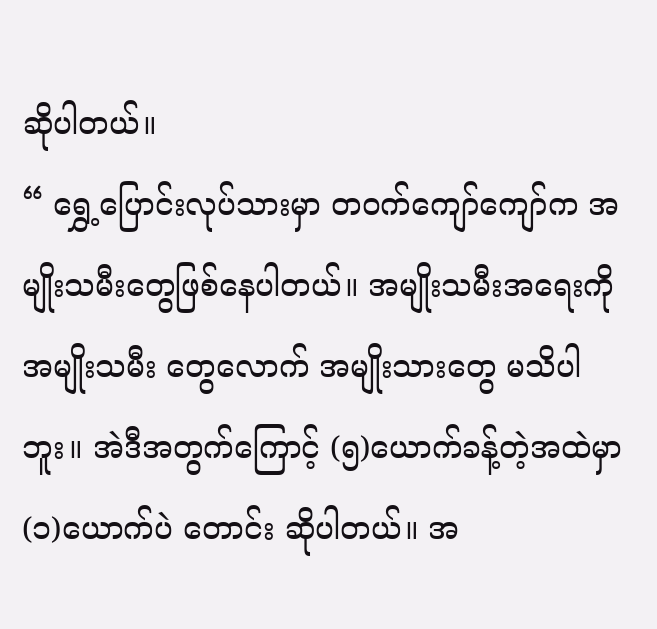ဆိုပါတယ်။
“ ရွှေ့ပြောင်းလုပ်သားမှာ တဝက်ကျော်ကျော်က အမျိုးသမီးတွေဖြစ်နေပါတယ်။ အမျိုးသမီးအရေးကို အမျိုးသမီး တွေလောက် အမျိုးသားတွေ မသိပါဘူး။ အဲဒီအတွက်ကြောင့် (၅)ယောက်ခန့်တဲ့အထဲမှာ (၁)ယောက်ပဲ တောင်း ဆိုပါတယ်။ အ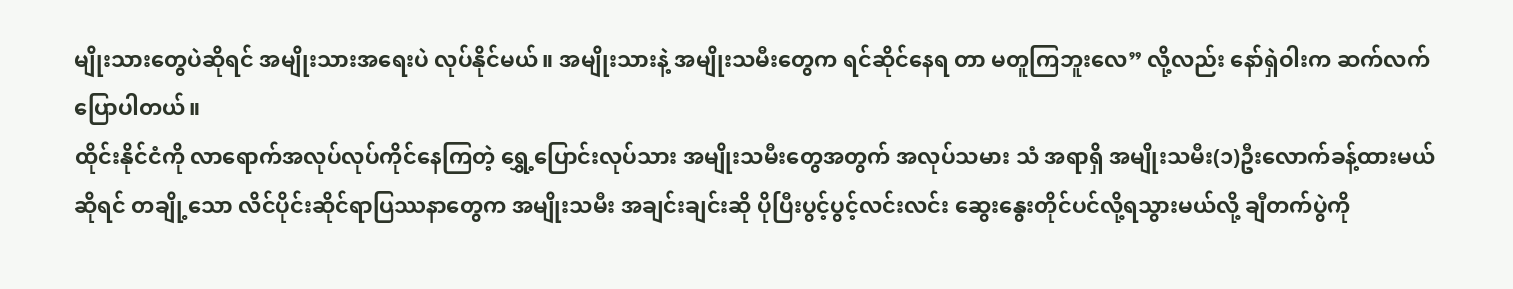မျိုးသားတွေပဲဆိုရင် အမျိုးသားအရေးပဲ လုပ်နိုင်မယ်။ အမျိုးသားနဲ့ အမျိုးသမီးတွေက ရင်ဆိုင်နေရ တာ မတူကြဘူးလေ” လို့လည်း နော်ရှဲဝါးက ဆက်လက်ပြောပါတယ်။
ထိုင်းနိုင်ငံကို လာရောက်အလုပ်လုပ်ကိုင်နေကြတဲ့ ရွှေ့ပြောင်းလုပ်သား အမျိုးသမီးတွေအတွက် အလုပ်သမား သံ အရာရှိ အမျိုးသမီး(၁)ဦးလောက်ခန့်ထားမယ်ဆိုရင် တချို့သော လိင်ပိုင်းဆိုင်ရာပြဿနာတွေက အမျိုးသမီး အချင်းချင်းဆို ပိုပြီးပွင့်ပွင့်လင်းလင်း ဆွေးနွေးတိုင်ပင်လို့ရသွားမယ်လို့ ချီတက်ပွဲကို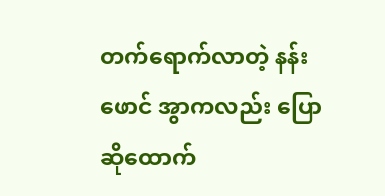တက်ရောက်လာတဲ့ နန်းဖောင် အွာကလည်း ပြောဆိုထောက်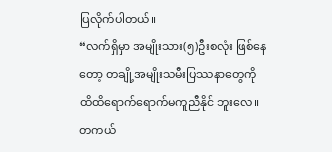ပြလိုက်ပါတယ်။
“လက်ရှိမှာ အမျိုးသား(၅)ဦးစလုံး ဖြစ်နေတော့ တချို့အမျိုးသမီးပြဿနာတွေကို ထိထိရောက်ရောက်မကူညီနိုင် ဘူးလေ။ တကယ်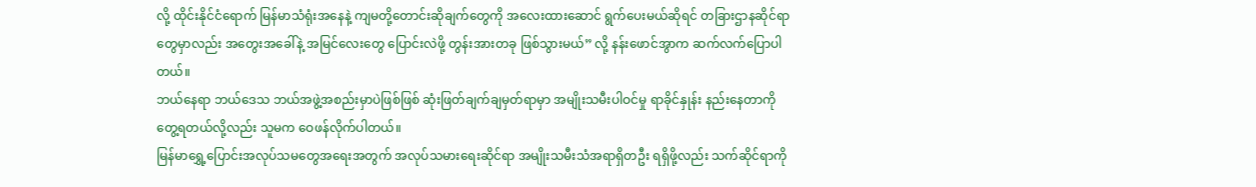လို့ ထိုင်းနိုင်ငံရောက် မြန်မာသံရုံးအနေနဲ့ ကျမတို့တောင်းဆိုချက်တွေကို အလေးထားဆောင် ရွက်ပေးမယ်ဆိုရင် တခြားဌာနဆိုင်ရာတွေမှာလည်း အတွေးအခေါ်နဲ့ အမြင်လေးတွေ ပြောင်းလဲဖို့ တွန်းအားတခု ဖြစ်သွားမယ်” လို့ နန်းဖောင်အွာက ဆက်လက်ပြောပါတယ်။
ဘယ်နေရာ ဘယ်ဒေသ ဘယ်အဖွဲ့အစည်းမှာပဲဖြစ်ဖြစ် ဆုံးဖြတ်ချက်ချမှတ်ရာမှာ အမျိုးသမီးပါဝင်မှု ရာခိုင်နှုန်း နည်းနေတာကို တွေ့ရတယ်လို့လည်း သူမက ဝေဖန်လိုက်ပါတယ်။
မြန်မာရွှေ့ပြောင်းအလုပ်သမတွေအရေးအတွက် အလုပ်သမားရေးဆိုင်ရာ အမျိုးသမီးသံအရာရှိတဦး ရရှိဖို့လည်း သက်ဆိုင်ရာကို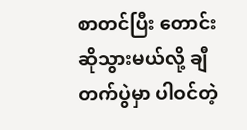စာတင်ပြီး တောင်းဆိုသွားမယ်လို့ ချီတက်ပွဲမှာ ပါဝင်တဲ့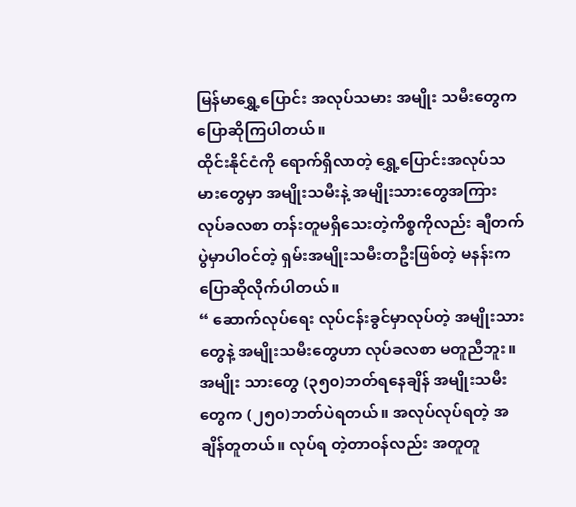မြန်မာရွှေ့ပြောင်း အလုပ်သမား အမျိုး သမီးတွေက ပြောဆိုကြပါတယ်။
ထိုင်းနိုင်ငံကို ရောက်ရှိလာတဲ့ ရွှေ့ပြောင်းအလုပ်သမားတွေမှာ အမျိုးသမီးနဲ့ အမျိုးသားတွေအကြား လုပ်ခလစာ တန်းတူမရှိသေးတဲ့ကိစ္စကိုလည်း ချီတက်ပွဲမှာပါဝင်တဲ့ ရှမ်းအမျိုးသမီးတဦးဖြစ်တဲ့ မနန်းက ပြောဆိုလိုက်ပါတယ်။
“ ဆောက်လုပ်ရေး လုပ်ငန်းခွင်မှာလုပ်တဲ့ အမျိုးသားတွေနဲ့ အမျိုးသမီးတွေဟာ လုပ်ခလစာ မတူညီဘူး။ အမျိုး သားတွေ (၃၅၀)ဘတ်ရနေချိန် အမျိုးသမီးတွေက (၂၅၀)ဘတ်ပဲရတယ်။ အလုပ်လုပ်ရတဲ့ အချိန်တူတယ်။ လုပ်ရ တဲ့တာဝန်လည်း အတူတူ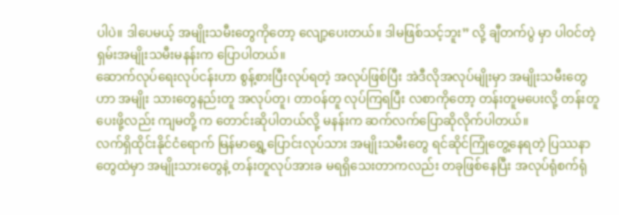ပါပဲ။ ဒါပေမယ့် အမျိုးသမီးတွေကိုတော့ လျော့ပေးတယ်။ ဒါမဖြစ်သင့်ဘူး” လို့ ချီတက်ပွဲ မှာ ပါဝင်တဲ့ ရှမ်းအမျိုးသမီးမနန်းက ပြောပါတယ်။
ဆောက်လုပ်ရေးလုပ်ငန်းဟာ စွန့်စားပြီးလုပ်ရတဲ့ အလုပ်ဖြစ်ပြီး အဲဒီလိုအလုပ်မျိုးမှာ အမျိုးသမီးတွေဟာ အမျိုး သားတွေနည်းတူ အလုပ်တူ၊ တာဝန်တူ လုပ်ကြရပြီး လစာကိုတော့ တန်းတူမပေးလို့ တန်းတူပေးဖို့လည်း ကျမတို့ က တောင်းဆိုပါတယ်လို့ မနန်းက ဆက်လက်ပြောဆိုလိုက်ပါတယ်။
လက်ရှိထိုင်းနိုင်ငံရောက် မြန်မာရွှေ့ပြောင်းလုပ်သား အမျိုးသမီးတွေ ရင်ဆိုင်ကြုံတွေ့နေရတဲ့ ပြဿနာတွေထဲမှာ အမျိုးသားတွေနဲ့ တန်းတူလုပ်အားခ မရရှိသေးတာကလည်း တခုဖြစ်နေပြီး အလုပ်ရုံစက်ရုံ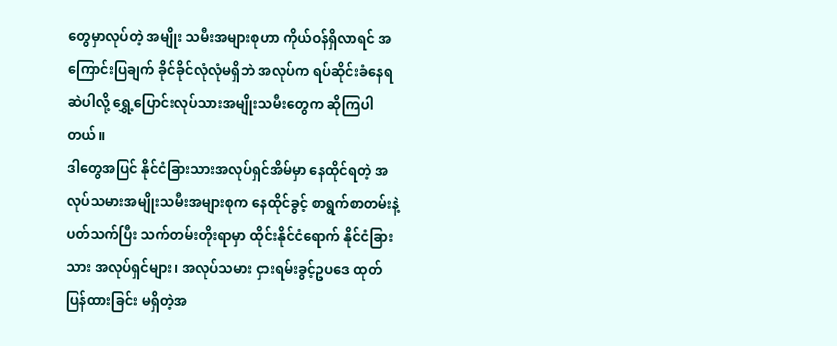တွေမှာလုပ်တဲ့ အမျိုး သမီးအများစုဟာ ကိုယ်ဝန်ရှိလာရင် အကြောင်းပြချက် ခိုင်ခိုင်လုံလုံမရှိဘဲ အလုပ်က ရပ်ဆိုင်းခံနေရဆဲပါလို့ ရွှေ့ပြောင်းလုပ်သားအမျိုးသမီးတွေက ဆိုကြပါတယ်။
ဒါတွေအပြင် နိုင်ငံခြားသားအလုပ်ရှင်အိမ်မှာ နေထိုင်ရတဲ့ အလုပ်သမားအမျိုးသမီးအများစုက နေထိုင်ခွင့် စာရွက်စာတမ်းနဲ့ ပတ်သက်ပြီး သက်တမ်းတိုးရာမှာ ထိုင်းနိုင်ငံရောက် နိုင်ငံခြားသား အလုပ်ရှင်များ၊ အလုပ်သမား ငှားရမ်းခွင့်ဥပဒေ ထုတ်ပြန်ထားခြင်း မရှိတဲ့အ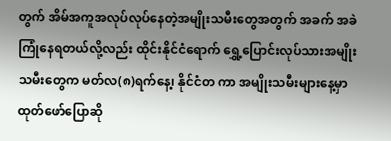တွက် အိမ်အကူအလုပ်လုပ်နေတဲ့အမျိုးသမီးတွေအတွက် အခက် အခဲ ကြုံနေရတယ်လို့လည်း ထိုင်းနိုင်ငံရောက် ရွှေ့ပြောင်းလုပ်သားအမျိုးသမီးတွေက မတ်လ(၈)ရက်နေ၊့ နိုင်ငံတ ကာ အမျိုးသမီးများနေ့မှာ ထုတ်ဖော်ပြောဆို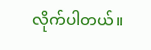လိုက်ပါတယ်။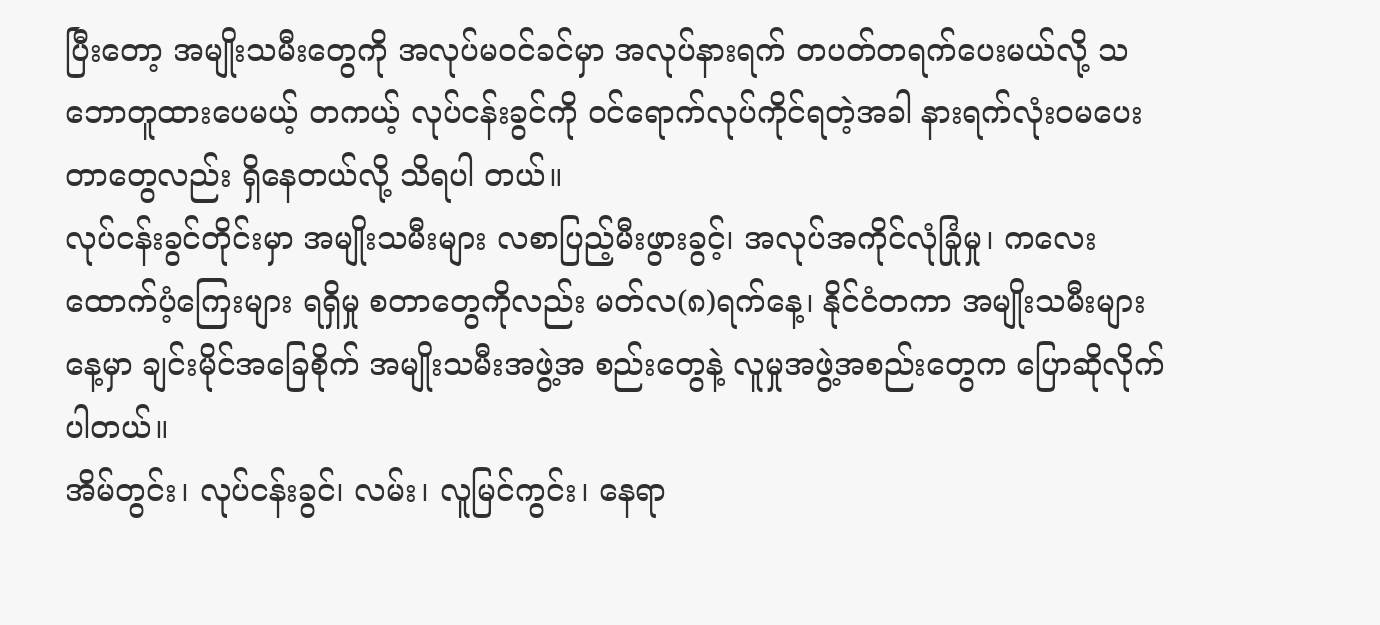ပြီးတော့ အမျိုးသမီးတွေကို အလုပ်မဝင်ခင်မှာ အလုပ်နားရက် တပတ်တရက်ပေးမယ်လို့ သဘောတူထားပေမယ့် တကယ့် လုပ်ငန်းခွင်ကို ဝင်ရောက်လုပ်ကိုင်ရတဲ့အခါ နားရက်လုံးဝမပေးတာတွေလည်း ရှိနေတယ်လို့ သိရပါ တယ်။
လုပ်ငန်းခွင်တိုင်းမှာ အမျိုးသမီးများ လစာပြည့်မီးဖွားခွင့်၊ အလုပ်အကိုင်လုံခြုံမှု၊ ကလေးထောက်ပံ့ကြေးများ ရရှိမှု စတာတွေကိုလည်း မတ်လ(၈)ရက်နေ့၊ နိုင်ငံတကာ အမျိုးသမီးများနေ့မှာ ချင်းမိုင်အခြေစိုက် အမျိုးသမီးအဖွဲ့အ စည်းတွေနဲ့ လူမှုအဖွဲ့အစည်းတွေက ပြောဆိုလိုက်ပါတယ်။
အိမ်တွင်း၊ လုပ်ငန်းခွင်၊ လမ်း၊ လူမြင်ကွင်း၊ နေရာ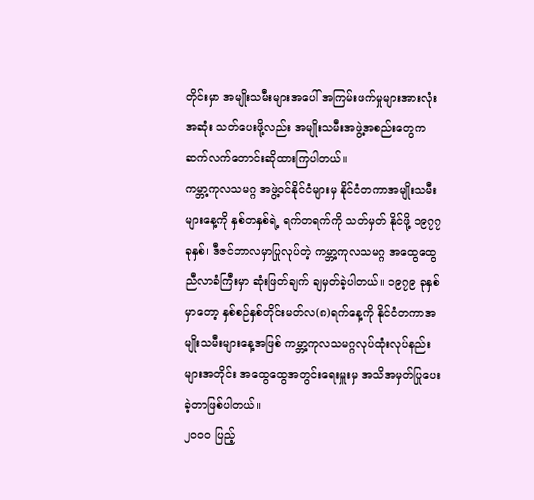တိုင်းမှာ အမျိုးသမီးများအပေါ် အကြမ်းဖက်မှုများအားလုံး အဆုံး သတ်ပေးဖို့လည်း အမျိုးသမီးအဖွဲ့အစည်းတွေက ဆက်လက်တောင်းဆိုထားကြပါတယ်။
ကမ္ဘာ့ကုလသမဂ္ဂ အဖွဲ့ဝင်နိုင်ငံများမှ နိုင်ငံတကာအမျိုးသမီးများနေ့ကို နှစ်တနှစ်ရဲ့ ရက်တရက်ကို သတ်မှတ် နိုင်ဖို့ ၁၉၇၇ ခုနှစ်၊ ဒီဇင်ဘာလမှာပြုလုပ်တဲ့ ကမ္ဘာ့ကုလသမဂ္ဂ အထွေထွေညီလာခံကြီးမှာ ဆုံးဖြတ်ချက် ချမှတ်ခဲ့ပါတယ်။ ၁၉၇၉ ခုနှစ်မှာတော့ နှစ်စဉ်နှစ်တိုင်းမတ်လ(၈)ရက်နေ့ကို နိုင်ငံတကာအမျိုးသမီးများနေ့အဖြစ် ကမ္ဘာ့ကုလသမဂ္ဂလုပ်ထုံးလုပ်နည်းများအတိုင်း အထွေထွေအတွင်းရေးမှူးမှ အသိအမှတ်ပြုပေးခဲ့တာဖြစ်ပါတယ်။
၂၀၀၀ ပြည့်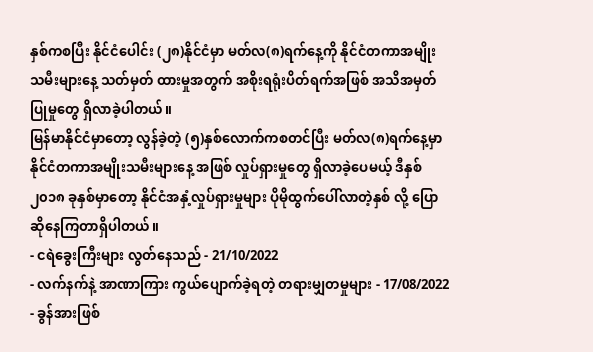နှစ်ကစပြီး နိုင်ငံပေါင်း (၂၈)နိုင်ငံမှာ မတ်လ(၈)ရက်နေ့ကို နိုင်ငံတကာအမျိုးသမီးများနေ့ သတ်မှတ် ထားမှုအတွက် အစိုးရရုံးပိတ်ရက်အဖြစ် အသိအမှတ်ပြုမှုတွေ ရှိလာခဲ့ပါတယ်။
မြန်မာနိုင်ငံမှာတော့ လွန်ခဲ့တဲ့ (၅)နှစ်လောက်ကစတင်ပြီး မတ်လ(၈)ရက်နေ့မှာ နိုင်ငံတကာအမျိုးသမီးများနေ့ အဖြစ် လှုပ်ရှားမှုတွေ ရှိလာခဲ့ပေမယ့် ဒီနှစ် ၂၀၁၈ ခုနှစ်မှာတော့ နိုင်ငံအနှံ့လှုပ်ရှားမှုများ ပိုမိုထွက်ပေါ်လာတဲ့နှစ် လို့ ပြောဆိုနေကြတာရှိပါတယ်။
- ငရဲခွေးကြီးများ လွတ်နေသည် - 21/10/2022
- လက်နက်နဲ့ အာဏာကြား ကွယ်ပျောက်ခဲ့ရတဲ့ တရားမျှတမှုများ - 17/08/2022
- ခွန်အားဖြစ်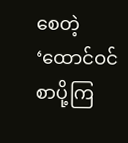စေတဲ့ ‘ထောင်ဝင်စာပို့ကြ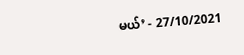မယ်’ - 27/10/2021